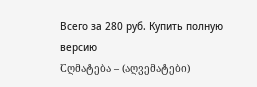Всего за 280 руб. Купить полную версию
Ⴀღმატება – (აღვემატები)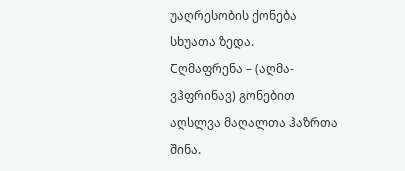უაღრესობის ქონება სხუათა ზედა.
Ⴀღმაფრენა – (აღმა-ვჰფრინავ) გონებით აღსლვა მაღალთა ჰაზრთა შინა.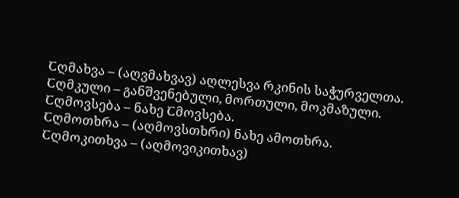Ⴀღმახვა – (აღვმახვავ) აღლესვა რკინის საჭურველთა.
Ⴀღმკული – განშვენებული, მორთული, მოკმაზული.
Ⴀღმოვსება – ნახე Ⴀმოვსება.
Ⴀღმოთხრა – (აღმოვსთხრი) ნახე ამოთხრა.
Ⴀღმოკითხვა – (აღმოვიკითხავ)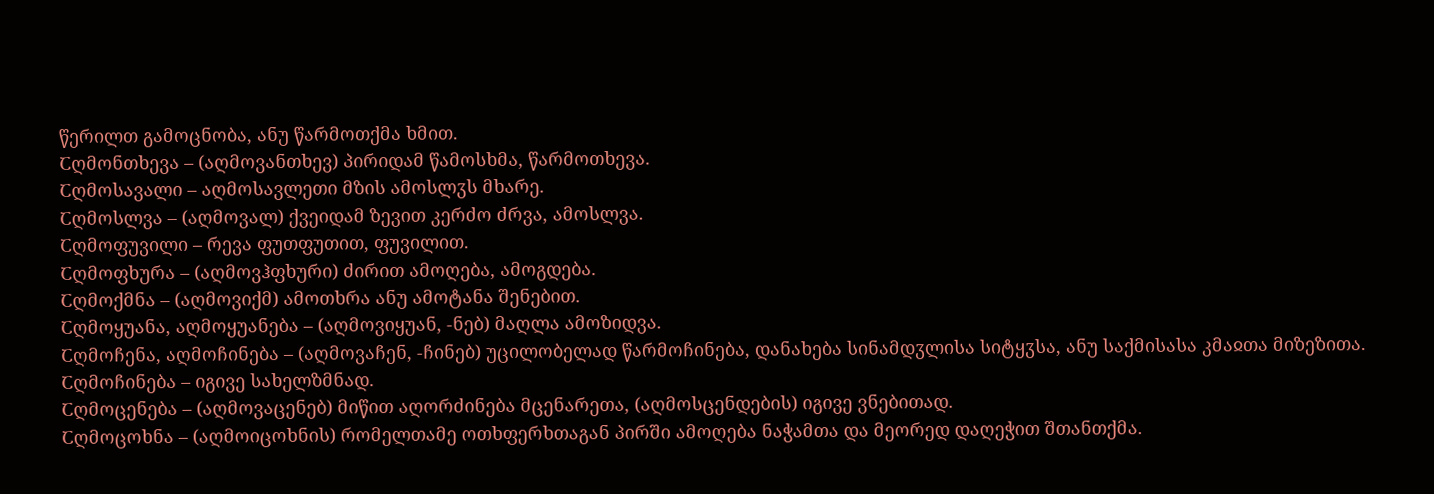წერილთ გამოცნობა, ანუ წარმოთქმა ხმით.
Ⴀღმონთხევა – (აღმოვანთხევ) პირიდამ წამოსხმა, წარმოთხევა.
Ⴀღმოსავალი – აღმოსავლეთი მზის ამოსლჳს მხარე.
Ⴀღმოსლვა – (აღმოვალ) ქვეიდამ ზევით კერძო ძრვა, ამოსლვა.
Ⴀღმოფუვილი – რევა ფუთფუთით, ფუვილით.
Ⴀღმოფხურა – (აღმოვჰფხური) ძირით ამოღება, ამოგდება.
Ⴀღმოქმნა – (აღმოვიქმ) ამოთხრა ანუ ამოტანა შენებით.
Ⴀღმოყუანა, აღმოყუანება – (აღმოვიყუან, -ნებ) მაღლა ამოზიდვა.
Ⴀღმოჩენა, აღმოჩინება – (აღმოვაჩენ, -ჩინებ) უცილობელად წარმოჩინება, დანახება სინამდჳლისა სიტყჳსა, ანუ საქმისასა კმაჲთა მიზეზითა.
Ⴀღმოჩინება – იგივე სახელზმნად.
Ⴀღმოცენება – (აღმოვაცენებ) მიწით აღორძინება მცენარეთა, (აღმოსცენდების) იგივე ვნებითად.
Ⴀღმოცოხნა – (აღმოიცოხნის) რომელთამე ოთხფერხთაგან პირში ამოღება ნაჭამთა და მეორედ დაღეჭით შთანთქმა.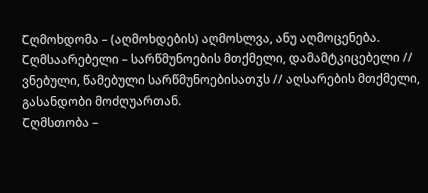Ⴀღმოხდომა – (აღმოხდების) აღმოსლვა, ანუ აღმოცენება.
Ⴀღმსაარებელი – სარწმუნოების მთქმელი, დამამტკიცებელი // ვნებული, წამებული სარწმუნოებისათჳს // აღსარების მთქმელი, გასანდობი მოძღუართან.
Ⴀღმსთობა –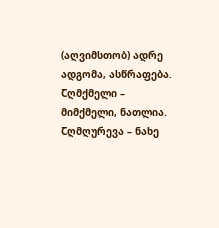(აღვიმსთობ) ადრე ადგომა, ასწრაფება.
Ⴀღმქმელი – მიმქმელი, ნათლია.
Ⴀღმღურევა – ნახე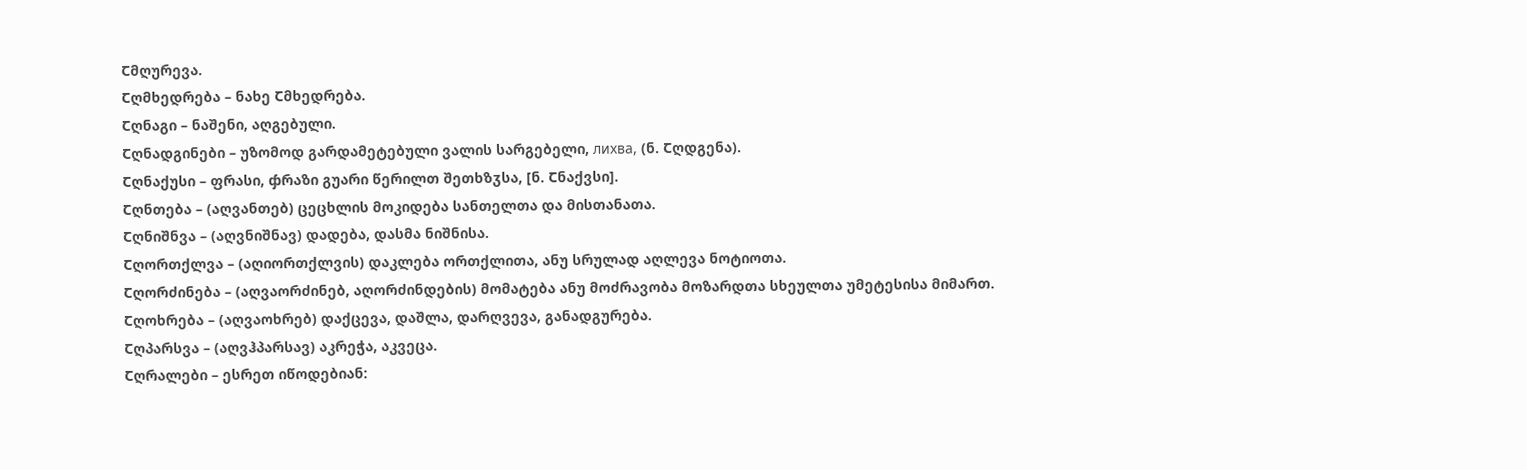Ⴀმღურევა.
Ⴀღმხედრება – ნახე Ⴀმხედრება.
Ⴀღნაგი – ნაშენი, აღგებული.
Ⴀღნადგინები – უზომოდ გარდამეტებული ვალის სარგებელი, лихва, (ნ. Ⴀღდგენა).
Ⴀღნაქუსი – ფრასი, ჶრაზი გუარი წერილთ შეთხზჳსა, [ნ. Ⴀნაქვსი].
Ⴀღნთება – (აღვანთებ) ცეცხლის მოკიდება სანთელთა და მისთანათა.
Ⴀღნიშნვა – (აღვნიშნავ) დადება, დასმა ნიშნისა.
Ⴀღორთქლვა – (აღიორთქლვის) დაკლება ორთქლითა, ანუ სრულად აღლევა ნოტიოთა.
Ⴀღორძინება – (აღვაორძინებ, აღორძინდების) მომატება ანუ მოძრავობა მოზარდთა სხეულთა უმეტესისა მიმართ.
Ⴀღოხრება – (აღვაოხრებ) დაქცევა, დაშლა, დარღვევა, განადგურება.
Ⴀღპარსვა – (აღვჰპარსავ) აკრეჭა, აკვეცა.
Ⴀღრალები – ესრეთ იწოდებიან: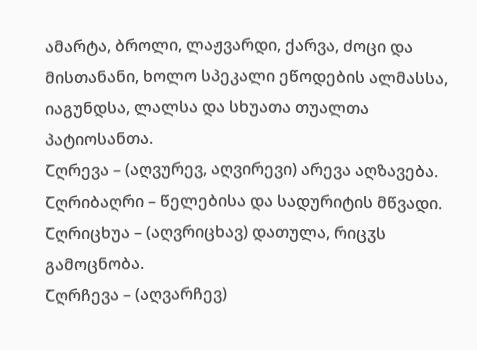ამარტა, ბროლი, ლაჟვარდი, ქარვა, ძოცი და მისთანანი, ხოლო სპეკალი ეწოდების ალმასსა, იაგუნდსა, ლალსა და სხუათა თუალთა პატიოსანთა.
Ⴀღრევა – (აღვურევ, აღვირევი) არევა აღზავება.
Ⴀღრიბაღრი – წელებისა და სადურიტის მწვადი.
Ⴀღრიცხუა – (აღვრიცხავ) დათულა, რიცჳს გამოცნობა.
Ⴀღრჩევა – (აღვარჩევ)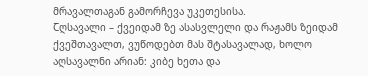მრავალთაგან გამორჩევა უკეთესისა.
Ⴀღსავალი – ქვეიდამ ზე ასასვლელი და რაჟამს ზეიდამ ქვეშთავალთ, ვუწოდებთ მას შტასავალად, ხოლო აღსავალნი არიან: კიბე ხეთა და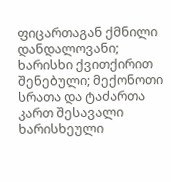ფიცართაგან ქმნილი დანდალოვანი; ხარისხი ქვითქირით შენებული; მექონოთი სრათა და ტაძართა კართ შესავალი ხარისხეული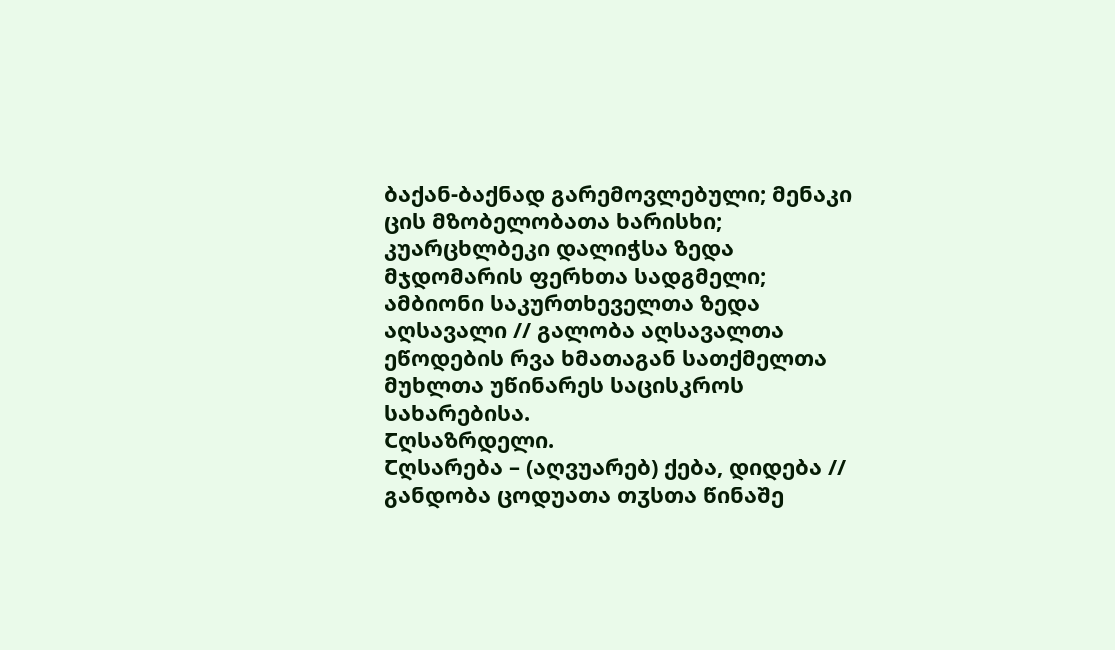ბაქან-ბაქნად გარემოვლებული; მენაკი ცის მზობელობათა ხარისხი; კუარცხლბეკი დალიჭსა ზედა მჯდომარის ფერხთა სადგმელი; ამბიონი საკურთხეველთა ზედა აღსავალი // გალობა აღსავალთა ეწოდების რვა ხმათაგან სათქმელთა მუხლთა უწინარეს საცისკროს სახარებისა.
Ⴀღსაზრდელი.
Ⴀღსარება – (აღვუარებ) ქება, დიდება // განდობა ცოდუათა თჳსთა წინაშე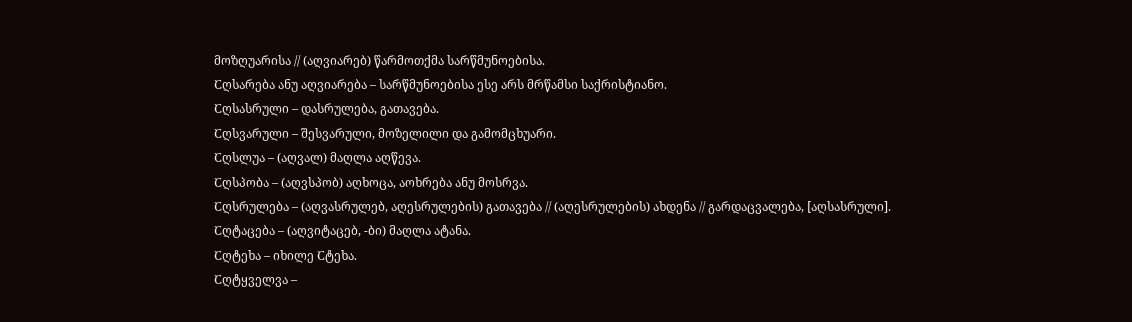მოზღუარისა // (აღვიარებ) წარმოთქმა სარწმუნოებისა.
Ⴀღსარება ანუ აღვიარება – სარწმუნოებისა ესე არს მრწამსი საქრისტიანო.
Ⴀღსასრული – დასრულება, გათავება.
Ⴀღსვარული – შესვარული, მოზელილი და გამომცხუარი.
Ⴀღსლუა – (აღვალ) მაღლა აღწევა.
Ⴀღსპობა – (აღვსპობ) აღხოცა, აოხრება ანუ მოსრვა.
Ⴀღსრულება – (აღვასრულებ, აღესრულების) გათავება // (აღესრულების) ახდენა // გარდაცვალება, [აღსასრული].
Ⴀღტაცება – (აღვიტაცებ, -ბი) მაღლა ატანა.
Ⴀღტეხა – იხილე Ⴀტეხა.
Ⴀღტყველვა –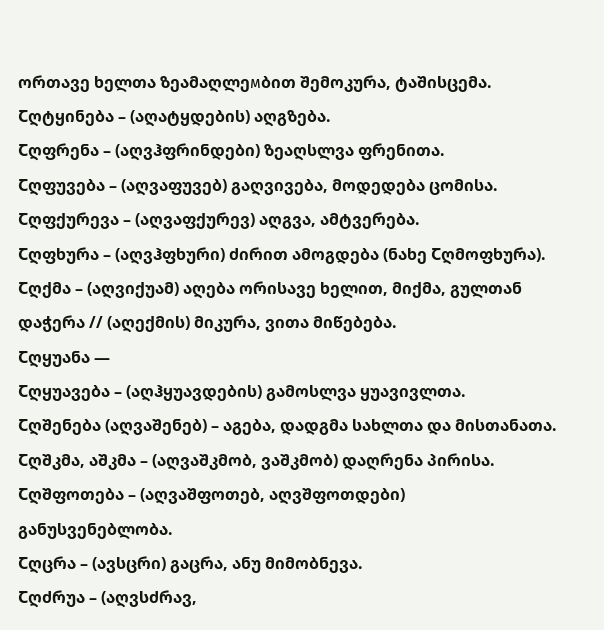ორთავე ხელთა ზეამაღლეмბით შემოკურა, ტაშისცემა.
Ⴀღტყინება – (აღატყდების) აღგზება.
Ⴀღფრენა – (აღვჰფრინდები) ზეაღსლვა ფრენითა.
Ⴀღფუვება – (აღვაფუვებ) გაღვივება, მოდედება ცომისა.
Ⴀღფქურევა – (აღვაფქურევ) აღგვა, ამტვერება.
Ⴀღფხურა – (აღვჰფხური) ძირით ამოგდება (ნახე Ⴀღმოფხურა).
Ⴀღქმა – (აღვიქუამ) აღება ორისავე ხელით, მიქმა, გულთან დაჭერა // (აღექმის) მიკურა, ვითა მიწებება.
Ⴀღყუანა —
Ⴀღყუავება – (აღჰყუავდების) გამოსლვა ყუავივლთა.
Ⴀღშენება (აღვაშენებ) – აგება, დადგმა სახლთა და მისთანათა.
Ⴀღშკმა, აშკმა – (აღვაშკმობ, ვაშკმობ) დაღრენა პირისა.
Ⴀღშფოთება – (აღვაშფოთებ, აღვშფოთდები) განუსვენებლობა.
Ⴀღცრა – (ავსცრი) გაცრა, ანუ მიმობნევა.
Ⴀღძრუა – (აღვსძრავ,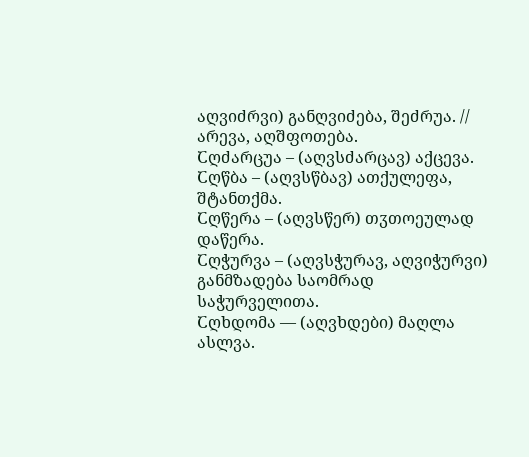აღვიძრვი) განღვიძება, შეძრუა. // არევა, აღშფოთება.
Ⴀღძარცუა – (აღვსძარცავ) აქცევა.
Ⴀღწბა – (აღვსწბავ) ათქულეფა, შტანთქმა.
Ⴀღწერა – (აღვსწერ) თჳთოეულად დაწერა.
Ⴀღჭურვა – (აღვსჭურავ, აღვიჭურვი) განმზადება საომრად საჭურველითა.
Ⴀღხდომა — (აღვხდები) მაღლა ასლვა.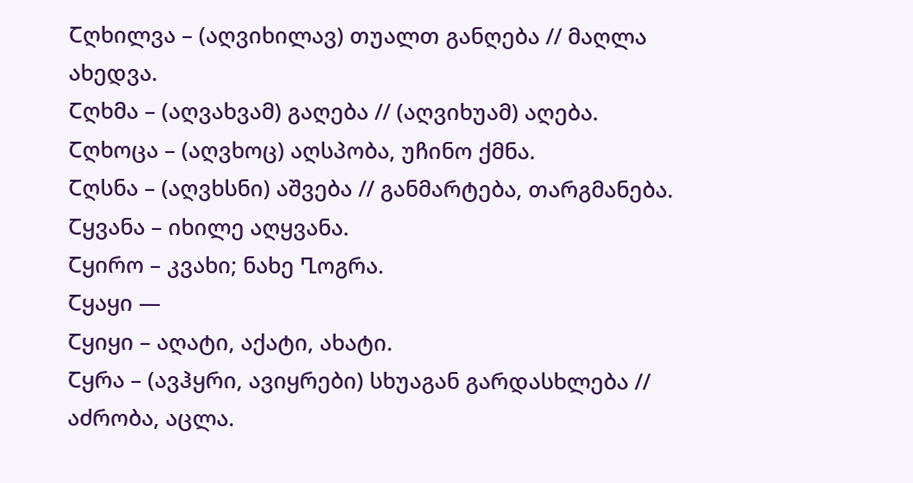Ⴀღხილვა – (აღვიხილავ) თუალთ განღება // მაღლა ახედვა.
Ⴀღხმა – (აღვახვამ) გაღება // (აღვიხუამ) აღება.
Ⴀღხოცა – (აღვხოც) აღსპობა, უჩინო ქმნა.
Ⴀღსნა – (აღვხსნი) აშვება // განმარტება, თარგმანება.
Ⴀყვანა – იხილე აღყვანა.
Ⴀყირო – კვახი; ნახე Ⴂოგრა.
Ⴀყაყი —
Ⴀყიყი – აღატი, აქატი, ახატი.
Ⴀყრა – (ავჰყრი, ავიყრები) სხუაგან გარდასხლება // აძრობა, აცლა.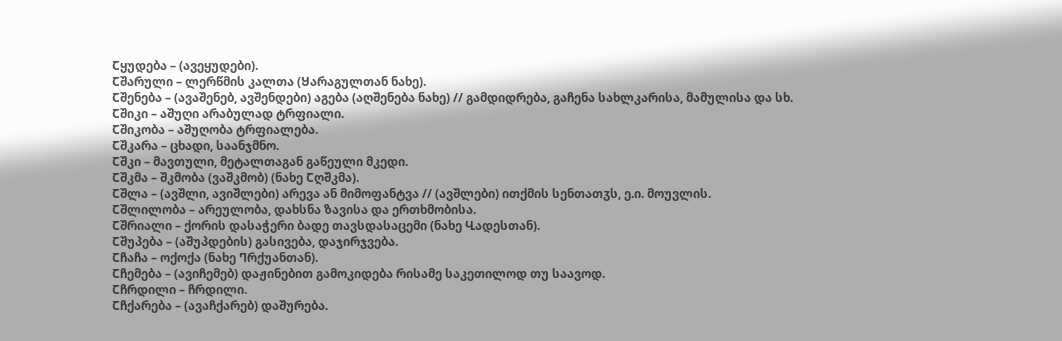Ⴀყუდება – (ავეყუდები).
Ⴀშარული – ლერწმის კალთა (Ⴘარაგულთან ნახე).
Ⴀშენება – (ავაშენებ, ავშენდები) აგება (აღშენება ნახე) // გამდიდრება, გაჩენა სახლკარისა, მამულისა და სხ.
Ⴀშიკი – აშუღი არაბულად ტრფიალი.
Ⴀშიკობა – აშუღობა ტრფიალება.
Ⴀშკარა – ცხადი, საანჯმნო.
Ⴀშკი – მავთული, მეტალთაგან გაწეული მკედი.
Ⴀშკმა – შკმობა (ვაშკმობ) (ნახე Ⴀღშკმა).
Ⴀშლა – (ავშლი, ავიშლები) არევა ან მიმოფანტვა // (ავშლები) ითქმის სენთათჳს, ე.ი. მოუვლის.
Ⴀშლილობა – არეულობა, დახსნა ზავისა და ერთხმობისა.
Ⴀშრიალი – ქორის დასაჭერი ბადე თავსდასაცემი (ნახე Ⴁადესთან).
Ⴀშუპება – (აშუპდების) გასივება, დაჯირჯვება.
Ⴀჩაჩა – ოქოქა (ნახე Ⴄრქუანთან).
Ⴀჩემება – (ავიჩემებ) დაჟინებით გამოკიდება რისამე საკეთილოდ თუ საავოდ.
Ⴀჩრდილი – ჩრდილი.
Ⴀჩქარება – (ავაჩქარებ) დაშურება.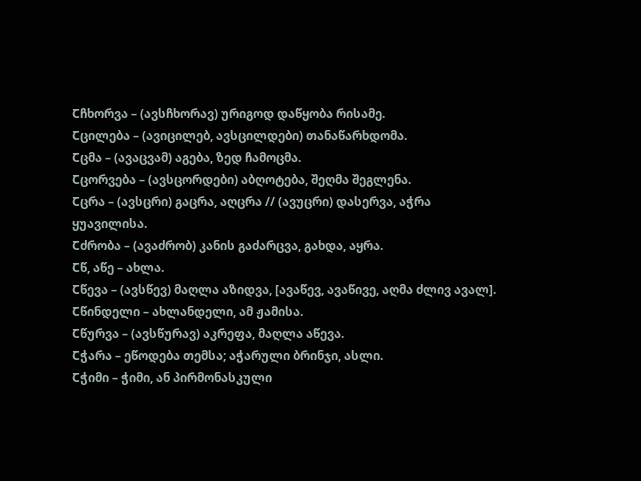Ⴀჩხორვა – (ავსჩხორავ) ურიგოდ დაწყობა რისამე.
Ⴀცილება – (ავიცილებ, ავსცილდები) თანაწარხდომა.
Ⴀცმა – (ავაცვამ) აგება, ზედ ჩამოცმა.
Ⴀცორვება – (ავსცორდები) აბღოტება, შეღმა შეგლენა.
Ⴀცრა – (ავსცრი) გაცრა, აღცრა // (ავუცრი) დასერვა, აჭრა ყუავილისა.
Ⴀძრობა – (ავაძრობ) კანის გაძარცვა, გახდა, აყრა.
Ⴀწ, აწე – ახლა.
Ⴀწევა – (ავსწევ) მაღლა აზიდვა, [ავაწევ, ავაწივე, აღმა ძლივ ავალ].
Ⴀწინდელი – ახლანდელი, ამ ჟამისა.
Ⴀწურვა – (ავსწურავ) აკრეფა, მაღლა აწევა.
Ⴀჭარა – ეწოდება თემსა; აჭარული ბრინჯი, ასლი.
Ⴀჭიმი – ჭიმი, ან პირმონასკული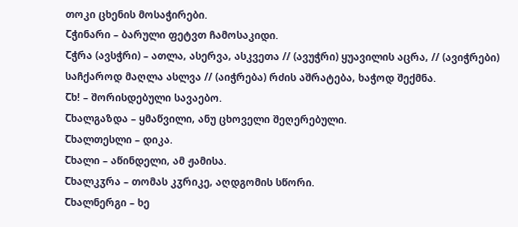თოკი ცხენის მოსაჭირები.
Ⴀჭინარი – ბარული ფეტვთ ჩამოსაკიდი.
Ⴀჭრა (ავსჭრი) – ათლა, ასერვა, ასკვეთა // (ავუჭრი) ყუავილის აცრა, // (ავიჭრები) საჩქაროდ მაღლა ასლვა // (აიჭრება) რძის აშრატება, ხაჭოდ შექმნა.
Ⴀხ! – შორისდებული სავაებო.
Ⴀხალგაზდა – ყმაწვილი, ანუ ცხოველი შეღერებული.
Ⴀხალთესლი – დიკა.
Ⴀხალი – აწინდელი, ამ ჟამისა.
Ⴀხალკჳრა – თომას კჳრიკე, აღდგომის სწორი.
Ⴀხალნერგი – ხე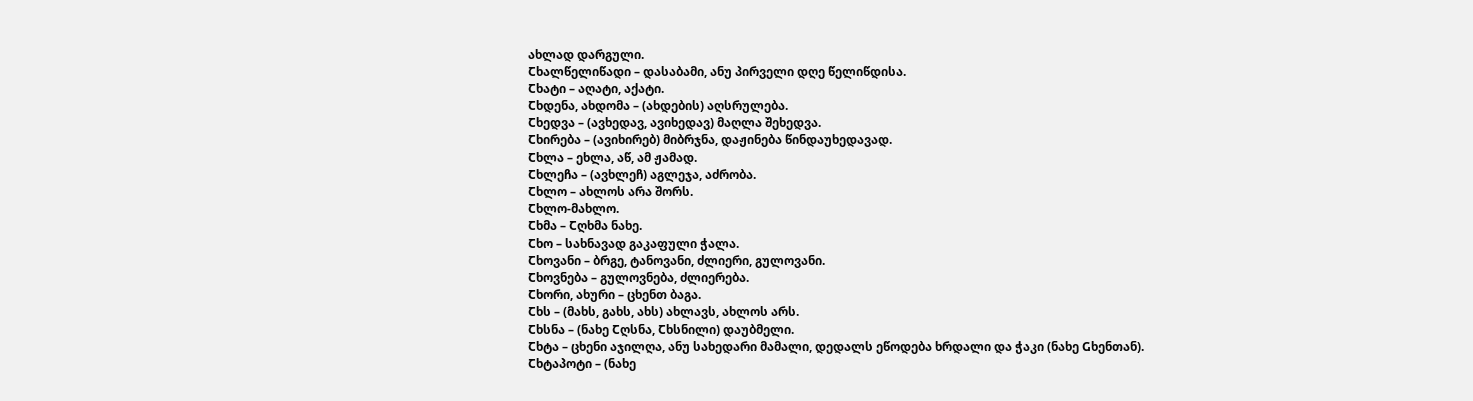ახლად დარგული.
Ⴀხალწელიწადი – დასაბამი, ანუ პირველი დღე წელიწდისა.
Ⴀხატი – აღატი, აქატი.
Ⴀხდენა, ახდომა – (ახდების) აღსრულება.
Ⴀხედვა – (ავხედავ, ავიხედავ) მაღლა შეხედვა.
Ⴀხირება – (ავიხირებ) მიბრჯნა, დაჟინება წინდაუხედავად.
Ⴀხლა – ეხლა, აწ, ამ ჟამად.
Ⴀხლეჩა – (ავხლეჩ) აგლეჯა, აძრობა.
Ⴀხლო – ახლოს არა შორს.
Ⴀხლო-მახლო.
Ⴀხმა – Ⴀღხმა ნახე.
Ⴀხო – სახნავად გაკაფული ჭალა.
Ⴀხოვანი – ბრგე, ტანოვანი, ძლიერი, გულოვანი.
Ⴀხოვნება – გულოვნება, ძლიერება.
Ⴀხორი, ახური – ცხენთ ბაგა.
Ⴀხს – (მახს, გახს, ახს) ახლავს, ახლოს არს.
Ⴀხსნა – (ნახე Ⴀღსნა, Ⴀხსნილი) დაუბმელი.
Ⴀხტა – ცხენი აჯილღა, ანუ სახედარი მამალი, დედალს ეწოდება ხრდალი და ჭაკი (ნახე Ⴚხენთან).
Ⴀხტაპოტი – (ნახე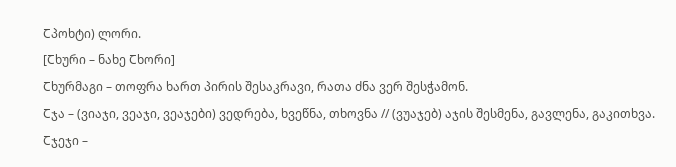Ⴀპოხტი) ლორი.
[Ⴀხური – ნახე Ⴀხორი]
Ⴀხურმაგი – თოფრა ხართ პირის შესაკრავი, რათა ძნა ვერ შესჭამონ.
Ⴀჯა – (ვიაჯი, ვეაჯი, ვეაჯები) ვედრება, ხვეწნა, თხოვნა // (ვუაჯებ) აჯის შესმენა, გავლენა, გაკითხვა.
Ⴀჯეჯი –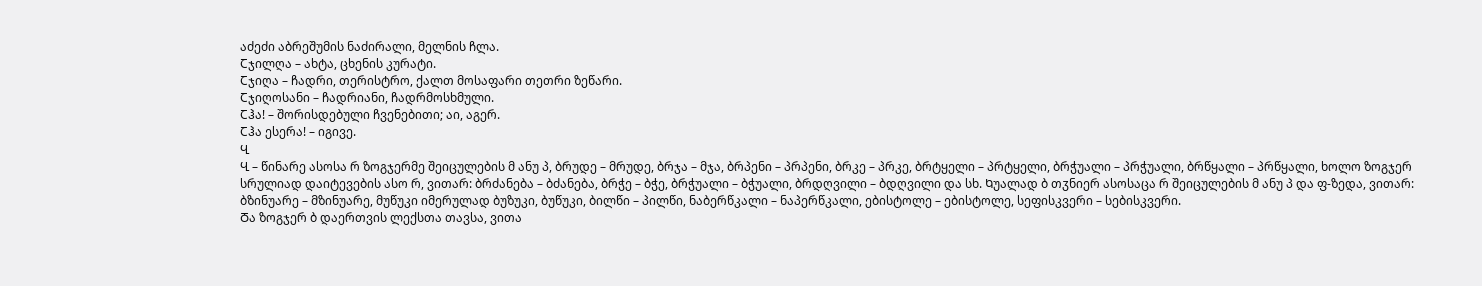აძეძი აბრეშუმის ნაძირალი, მელნის ჩლა.
Ⴀჯილღა – ახტა, ცხენის კურატი.
Ⴀჯიღა – ჩადრი, თერისტრო, ქალთ მოსაფარი თეთრი ზეწარი.
Ⴀჯიღოსანი – ჩადრიანი, ჩადრმოსხმული.
Ⴀჰა! – შორისდებული ჩვენებითი; აი, აგერ.
Ⴀჰა ესერა! – იგივე.
Ⴁ
Ⴁ – წინარე ასოსა რ ზოგჯერმე შეიცულების მ ანუ პ, ბრუდე – მრუდე, ბრჯა – მჯა, ბრპენი – პრპენი, ბრკე – პრკე, ბრტყელი – პრტყელი, ბრჭუალი – პრჭუალი, ბრწყალი – პრწყალი, ხოლო ზოგჯერ სრულიად დაიტევების ასო რ, ვითარ: ბრძანება – ბძანება, ბრჭე – ბჭე, ბრჭუალი – ბჭუალი, ბრდღვილი – ბდღვილი და სხ. Ⴉუალად ბ თჳნიერ ასოსაცა რ შეიცულების მ ანუ პ და ფ-ზედა, ვითარ: ბზინუარე – მზინუარე, მუწუკი იმერულად ბუზუკი, ბუწუკი, ბილწი – პილწი, ნაბერწკალი – ნაპერწკალი, ებისტოლე – ებისტოლე, სეფისკვერი – სებისკვერი.
Ⴃა ზოგჯერ ბ დაერთვის ლექსთა თავსა, ვითა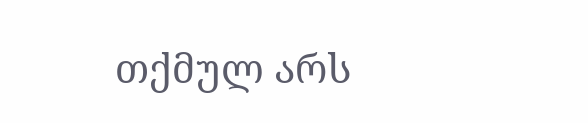თქმულ არს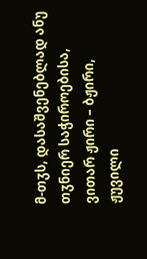მ-თჳს, დასაშვენებლად ანუ თჳნიერ საჭიროებისა, ვითარ ჟირი – ბჟირი, ჟუვილი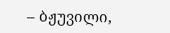– ბჟუვილი,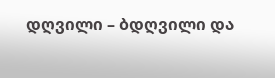დღვილი – ბდღვილი და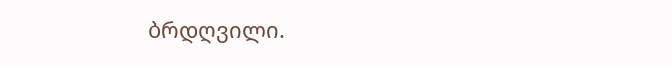ბრდღვილი.